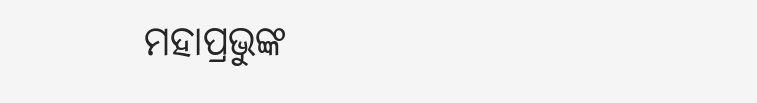ମହାପ୍ରଭୁଙ୍କ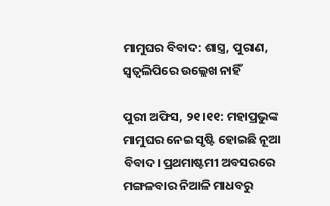ମାମୁଘର ବିବାଦ: ଶାସ୍ତ୍ର, ପୁରାଣ, ସ୍ବତ୍ବଲିପିରେ ଉଲ୍ଲେଖ ନାହିଁ

ପୁରୀ ଅଫିସ, ୨୧।୧୧: ମହାପ୍ରଭୁଙ୍କ ମାମୁଘର ନେଇ ସୃଷ୍ଟି ହୋଇଛି ନୂଆ ବିବାଦ। ପ୍ରଥମାଷ୍ଟମୀ ଅବସରରେ ମଙ୍ଗଳବାର ନିଆଳି ମାଧବରୁ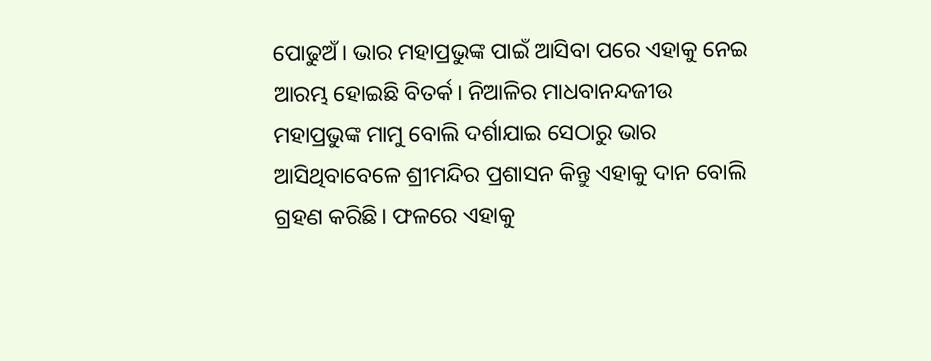ପୋଢୁଅଁ। ଭାର ମହାପ୍ରଭୁଙ୍କ ପାଇଁ ଆସିବା ପରେ ଏହାକୁ ନେଇ ଆରମ୍ଭ ହୋଇଛି ବିତର୍କ। ନିଆଳିର ମାଧବାନନ୍ଦଜୀଉ ମହାପ୍ରଭୁଙ୍କ ମାମୁ ବୋଲି ଦର୍ଶାଯାଇ ସେଠାରୁ ଭାର ଆସିଥିବାବେଳେ ଶ୍ରୀମନ୍ଦିର ପ୍ରଶାସନ କିନ୍ତୁ ଏହାକୁ ଦାନ ବୋଲି ଗ୍ରହଣ କରିଛି। ଫଳରେ ଏହାକୁ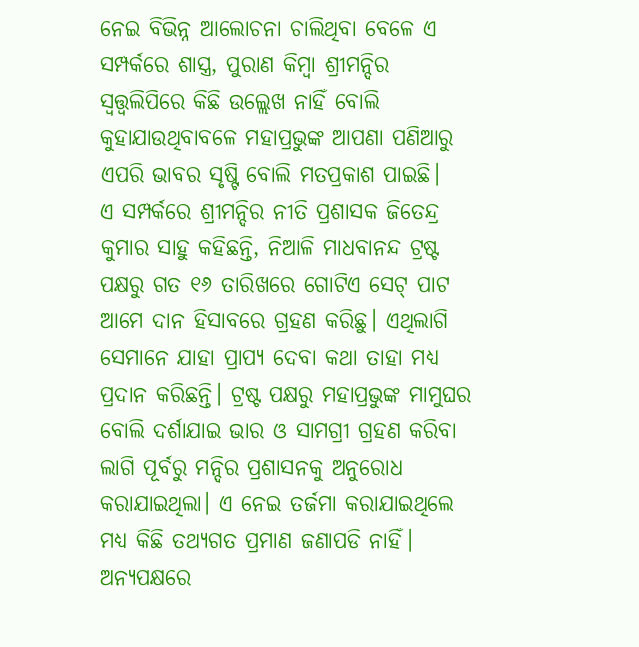ନେଇ ବିଭିନ୍ନ ଆଲୋଚନା ଚାଲିଥିବା ବେଳେ ଏ ସମ୍ପର୍କରେ ଶାସ୍ତ୍ର, ପୁରାଣ କିମ୍ବା ଶ୍ରୀମନ୍ଦିର ସ୍ବତ୍ତ୍ବଲିପିରେ କିଛି ଉଲ୍ଲେଖ ନାହିଁ ବୋଲି କୁହାଯାଉଥିବାବଳେ ମହାପ୍ରଭୁଙ୍କ ଆପଣା ପଣିଆରୁ ଏପରି ଭାବର ସୃଷ୍ଟି ବୋଲି ମତପ୍ରକାଶ ପାଇଛି।
ଏ ସମ୍ପର୍କରେ ଶ୍ରୀମନ୍ଦିର ନୀତି ପ୍ରଶାସକ ଜିତେନ୍ଦ୍ର କୁମାର ସାହୁ କହିଛନ୍ତି, ନିଆଳି ମାଧବାନନ୍ଦ ଟ୍ରଷ୍ଟ ପକ୍ଷରୁ ଗତ ୧୬ ତାରିଖରେ ଗୋଟିଏ ସେଟ୍‌ ପାଟ ଆମେ ଦାନ ହିସାବରେ ଗ୍ରହଣ କରିଛୁ। ଏଥିଲାଗି ସେମାନେ ଯାହା ପ୍ରାପ୍ୟ ଦେବା କଥା ତାହା ମଧ୍ୟ ପ୍ରଦାନ କରିଛନ୍ତି। ଟ୍ରଷ୍ଟ ପକ୍ଷରୁ ମହାପ୍ରଭୁଙ୍କ ମାମୁଘର ବୋଲି ଦର୍ଶାଯାଇ ଭାର ଓ ସାମଗ୍ରୀ ଗ୍ରହଣ କରିବା ଲାଗି ପୂର୍ବରୁ ମନ୍ଦିର ପ୍ରଶାସନକୁ ଅନୁରୋଧ କରାଯାଇଥିଲା। ଏ ନେଇ ତର୍ଜମା କରାଯାଇଥିଲେ ମଧ୍ୟ କିଛି ତଥ୍ୟଗତ ପ୍ରମାଣ ଜଣାପଡି ନାହିଁ।
ଅନ୍ୟପକ୍ଷରେ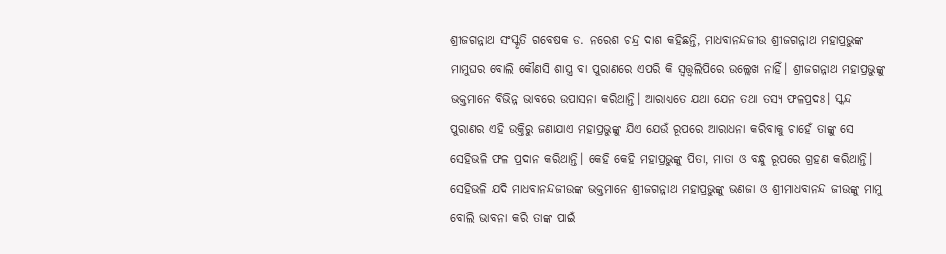ଶ୍ରୀଜଗନ୍ନାଥ ସଂସ୍କୃତି ଗବେଷକ ଡ. ନରେଶ ଚନ୍ଦ୍ର ଦାଶ କହିଛନ୍ତି, ମାଧବାନନ୍ଦଜୀଉ ଶ୍ରୀଜଗନ୍ନାଥ ମହାପ୍ରଭୁଙ୍କ ମାମୁଘର ବୋଲି କୌଣସି ଶାସ୍ତ୍ର ବା ପୁରାଣରେ ଏପରି କି ସ୍ବତ୍ତ୍ବଲିପିରେ ଉଲ୍ଲେଖ ନାହିଁ। ଶ୍ରୀଜଗନ୍ନାଥ ମହାପ୍ରଭୁଙ୍କୁ ଭକ୍ତମାନେ ବିଭିନ୍ନ ଭାବରେ ଉପାସନା କରିଥାନ୍ତି। ଆରାଧ୍ୟତେ ଯଥା ଯେନ ତଥା ତସ୍ୟ ଫଳପ୍ରଦଃ। ସ୍କନ୍ଦ ପୁରାଣର ଏହି ଉକ୍ତିରୁ ଜଣାଯାଏ ମହାପ୍ରଭୁଙ୍କୁ ଯିଏ ଯେଉଁ ରୂପରେ ଆରାଧନା କରିବାକୁ ଚାହେଁ ତାଙ୍କୁ ସେ ସେହିଭଳି ଫଳ ପ୍ରଦାନ କରିଥାନ୍ତି। କେହି କେହି ମହାପ୍ରଭୁଙ୍କୁ ପିତା, ମାତା ଓ ବନ୍ଧୁ ରୂପରେ ଗ୍ରହଣ କରିଥାନ୍ତି। ସେହିଭଳି ଯଦି ମାଧବାନନ୍ଦଜୀଉଙ୍କ ଭକ୍ତମାନେ ଶ୍ରୀଜଗନ୍ନାଥ ମହାପ୍ରଭୁଙ୍କୁ ଭଣଜା ଓ ଶ୍ରୀମାଧବାନନ୍ଦ ଜୀଉଙ୍କୁ ମାମୁ ବୋଲି ଭାବନା କରି ତାଙ୍କ ପାଇଁ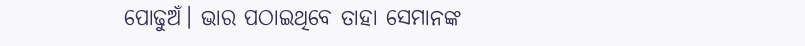ପୋଢୁଅଁ। ଭାର ପଠାଇଥିବେ ତାହା ସେମାନଙ୍କ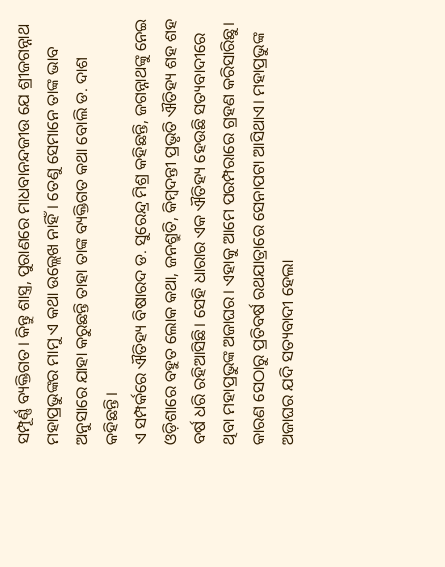ସମ୍ପୂର୍ଣ୍ଣ ବ୍ୟକ୍ତିଗତ। କିନ୍ତୁ ଶାସ୍ତ୍ର, ପୁରାଣରେ ମାଧବାନନ୍ଦଜୀଉ ଯେ ଶ୍ରୀଜଗନ୍ନାଥ ମହାପ୍ରଭୁଙ୍କର ମାମୁ ଏ କଥା ଉଲ୍ଲେଖ ନାହିଁ। ତେଣୁ ସେମାନେ ତାଙ୍କ ଭାବ ଅନୁସାରେ ଯାହା କରୁଛନ୍ତି ତାହା ତାଙ୍କ ବ୍ୟକ୍ତିଗତ କଥା ବୋଲି ଡ. ଦାଶ କହିଛନ୍ତି।
ଏ ସମ୍ପର୍କରେ ଐତିହ୍ୟ ବିଷାରଦ ଡ. ସୁରେନ୍ଦ୍ର ମିଶ୍ର କହିଛନ୍ତି, ଜଗନ୍ନାଥଙ୍କୁ ନେଇ ଓଡ଼ିଶାରେ ବହୁତ ଲୋକ କଥା, ଜନଶ୍ରୁତି, କିମ୍ବଦନ୍ତୀ ପ୍ରଭୃତି ଐତିହ୍ୟ ଶହ ଶହ ବର୍ଷ ଧରି ରହିଆସିଛି। ସେହି ଧାରାର ଏକ ଐତିହ୍ୟ ହେଉଛି ସତ୍ୟବାଦୀରେ ଥିବା ମହାପ୍ରଭୁଙ୍କ ଅଜାଘର। ଏହାକୁ ଆମେ ପରମ୍ପରାରେ ଗ୍ରହଣ କରିସାରିଛୁ। କାରଣ ସେଠାରୁ ପ୍ରତିବର୍ଷ ରଥଯାତ୍ରାରେ ସେନାପଟା ଆସିଥାଏ। ମହାପ୍ରଭୁଙ୍କ ଅଜାଘର ଯଦି ସତ୍ୟବାଦୀ ହେଲା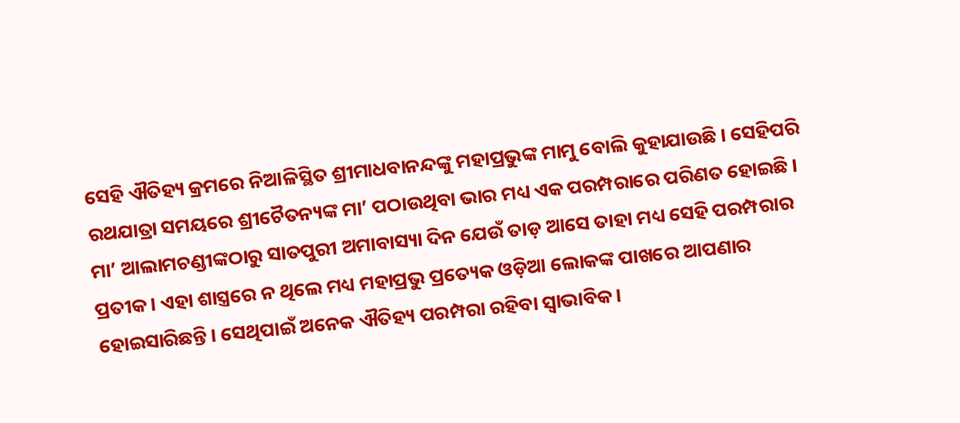ସେହି ଐତିହ୍ୟ କ୍ରମରେ ନିଆଳିସ୍ଥିତ ଶ୍ରୀମାଧବାନନ୍ଦଙ୍କୁ ମହାପ୍ରଭୁଙ୍କ ମାମୁ ବୋଲି କୁହାଯାଉଛି। ସେହିପରି ରଥଯାତ୍ରା ସମୟରେ ଶ୍ରୀଚୈତନ୍ୟଙ୍କ ମା’ ପଠାଉଥିବା ଭାର ମଧ୍ୟ ଏକ ପରମ୍ପରାରେ ପରିଣତ ହୋଇଛି। ମା’ ଆଲାମଚଣ୍ଡୀଙ୍କଠାରୁ ସାତପୁରୀ ଅମାବାସ୍ୟା ଦିନ ଯେଉଁ ତାଡ଼ ଆସେ ତାହା ମଧ୍ୟ ସେହି ପରମ୍ପରାର ପ୍ରତୀକ। ଏହା ଶାସ୍ତ୍ରରେ ନ ଥିଲେ ମଧ୍ୟ ମହାପ୍ରଭୁ ପ୍ରତ୍ୟେକ ଓଡ଼ିଆ ଲୋକଙ୍କ ପାଖରେ ଆପଣାର ହୋଇସାରିଛନ୍ତି। ସେଥିପାଇଁ ଅନେକ ଐତିହ୍ୟ ପରମ୍ପରା ରହିବା ସ୍ବାଭାବିକ।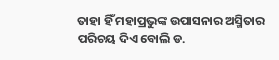ତାହା ହିଁ ମହାପ୍ରଭୁଙ୍କ ଉପାସନାର ଅସ୍ମିତାର ପରିଚୟ ଦିଏ ବୋଲି ଡ.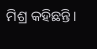ମିଶ୍ର କହିଛନ୍ତି।